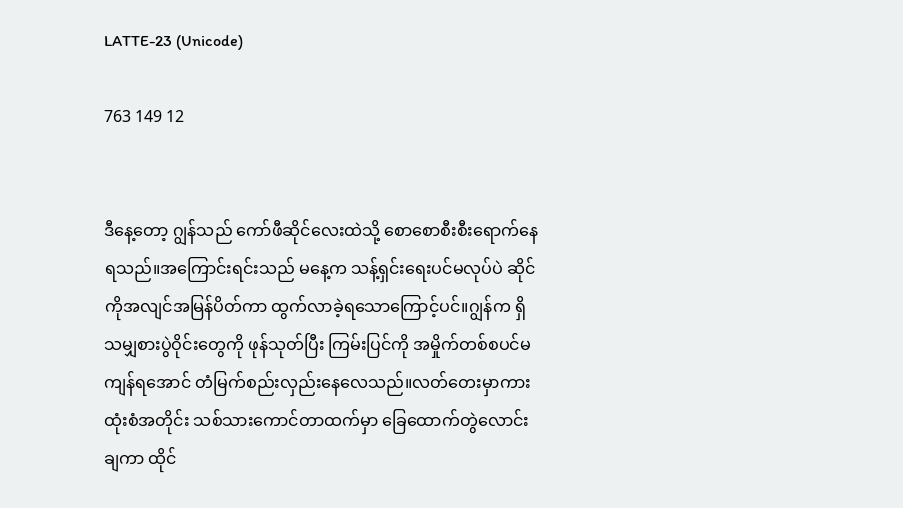LATTE-23 (Unicode)

763 149 12


ဒီနေ့တော့ ဂျွန်သည် ကော်ဖီဆိုင်လေးထဲသို့ စောစောစီးစီးရောက်နေရသည်။အကြောင်းရင်းသည် မနေ့က သန့်ရှင်းရေးပင်မလုပ်ပဲ ဆိုင်ကိုအလျင်အမြန်ပိတ်ကာ ထွက်လာခဲ့ရသောကြောင့်ပင်။ဂျွန်က ရှိသမျှစားပွဲဝိုင်းတွေကို ဖုန်သုတ်ပြီး ကြမ်းပြင်ကို အမှိုက်တစ်စပင်မကျန်ရအောင် တံမြက်စည်းလှည်းနေလေသည်။လတ်တေးမှာကား ထုံးစံအတိုင်း သစ်သားကောင်တာထက်မှာ ခြေထောက်တွဲလောင်းချကာ ထိုင်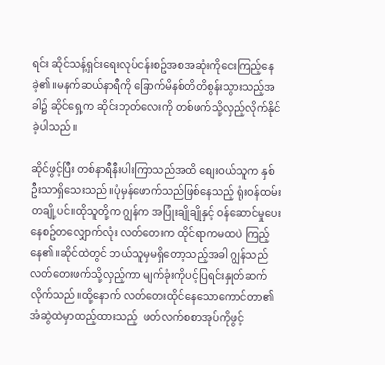ရင်း ဆိုင်သန့်ရှင်းရေးလုပ်ငန်းစဥ်အစအဆုံးကိုငေးကြည့်နေခဲ့၏။မနက်ဆယ်နာရီကို ခြောက်မိနစ်တိတိစွန်းသွားသည့်အခါ၌ ဆိုင်ရှေ့က ဆိုင်းဘုတ်လေးကို တစ်ဖက်သို့လှည့်လိုက်နိုင်ခဲ့ပါသည်။

ဆိုင်ဖွင့်ပြီး တစ်နာရီနီးပါးကြာသည်အထိ စျေးဝယ်သူက နှစ်ဦးသာရှိသေးသည်။ပုံမှန်ဖောက်သည်ဖြစ်နေသည့် ရုံးဝန်ထမ်းတချို့ပင်။ထိုသူတို့က ဂျွန်က အပြုံးချိုချိုနှင့် ဝန်ဆောင်မှုပေးနေစဥ်တလျှောက်လုံး လတ်တေးက ထိုင်ရာကမထပဲ ကြည့်နေ၏။ဆိုင်ထဲတွင် ဘယ်သူမှမရှိတော့သည့်အခါ ဂျွန်သည် လတ်တေးဖက်သို့လှည့်ကာ မျက်ခုံးကိုပင့်ပြရင်းနှုတ်ဆက်လိုက်သည်။ထို့နောက် လတ်တေးထိုင်နေသောကောင်တာ၏ အံဆွဲထဲမှာထည့်ထားသည့်  ဖတ်လက်စစာအုပ်ကိုဖွင့်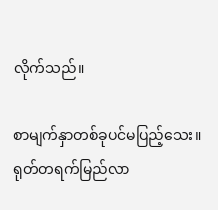လိုက်သည်။

စာမျက်နှာတစ်ခုပင်မပြည့်သေး။ရုတ်တရက်မြည်လာ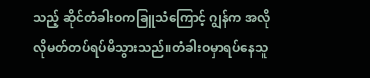သည့် ဆိုင်တံခါးဝကခြူသံကြောင့် ဂျွန်က အလိုလိုမတ်တပ်ရပ်မိသွားသည်။တံခါးဝမှာရပ်နေသူ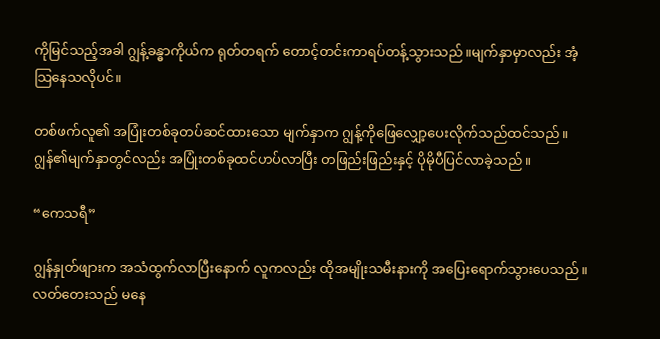ကိုမြင်သည့်အခါ ဂျွန့်ခန္ဓာကိုယ်က ရုတ်တရက် တောင့်တင်းကာရပ်တန့်သွားသည်။မျက်နှာမှာလည်း အံ့သြနေသလိုပင်။

တစ်ဖက်လူ၏ အပြုံးတစ်ခုတပ်ဆင်ထားသော မျက်နှာက ဂျွန့်ကိုဖြေလျှော့ပေးလိုက်သည်ထင်သည်။ဂျွန်၏မျက်နှာတွင်လည်း အပြုံးတစ်ခုထင်ဟပ်လာပြီး တဖြည်းဖြည်းနှင့် ပိုမိုပီပြင်လာခဲ့သည်။

“ကေသရီ”

ဂျွန်နှုတ်ဖျားက အသံထွက်လာပြီးနောက် လူကလည်း ထိုအမျိုးသမီးနားကို အပြေးရောက်သွားပေသည်။လတ်တေးသည် မနေ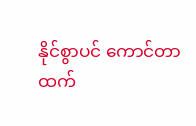နိုင်စွာပင် ကောင်တာထက်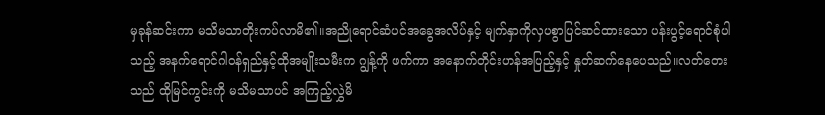မှခုန်ဆင်းကာ မသိမသာတိုးကပ်လာမိ၏။အညိုရောင်ဆံပင်အခွေအလိပ်နှင့် မျက်နှာကိုလှပစွာပြင်ဆင်ထားသော ပန်းပွင့်ရောင်စုံပါသည့် အနက်ရောင်ဂါဝန်ရှည်နှင့်ထိုအမျိုးသမီးက ဂျွန့်ကို ဖက်ကာ အနောက်တိုင်းဟန်အပြည့်နှင့် နှုတ်ဆက်နေပေသည်။လတ်တေးသည် ထိုမြင်ကွင်းကို မသိမသာပင် အကြည့်လွှဲမိ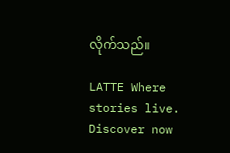လိုက်သည်။

LATTE Where stories live. Discover now